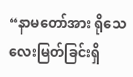“နာမတော်အား ရိုသေလေးမြတ်ခြင်းရှိ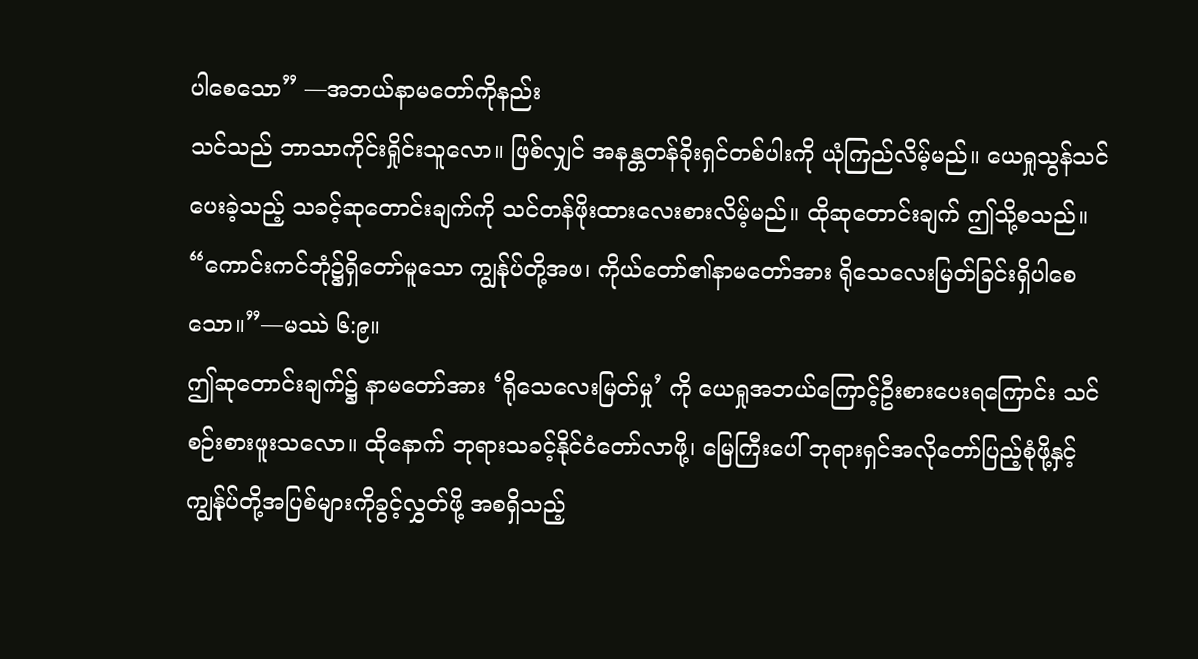ပါစေသော” —အဘယ်နာမတော်ကိုနည်း
သင်သည် ဘာသာကိုင်းရှိုင်းသူလော။ ဖြစ်လျှင် အနန္တတန်ခိုးရှင်တစ်ပါးကို ယုံကြည်လိမ့်မည်။ ယေရှုသွန်သင်ပေးခဲ့သည့် သခင့်ဆုတောင်းချက်ကို သင်တန်ဖိုးထားလေးစားလိမ့်မည်။ ထိုဆုတောင်းချက် ဤသို့စသည်။ “ကောင်းကင်ဘုံ၌ရှိတော်မူသော ကျွန်ုပ်တို့အဖ၊ ကိုယ်တော်၏နာမတော်အား ရိုသေလေးမြတ်ခြင်းရှိပါစေသော။”—မဿဲ ၆:၉။
ဤဆုတောင်းချက်၌ နာမတော်အား ‘ရိုသေလေးမြတ်မှု’ ကို ယေရှုအဘယ်ကြောင့်ဦးစားပေးရကြောင်း သင်စဉ်းစားဖူးသလော။ ထိုနောက် ဘုရားသခင့်နိုင်ငံတော်လာဖို့၊ မြေကြီးပေါ် ဘုရားရှင်အလိုတော်ပြည့်စုံဖို့နှင့် ကျွန်ုပ်တို့အပြစ်များကိုခွင့်လွှတ်ဖို့ အစရှိသည့်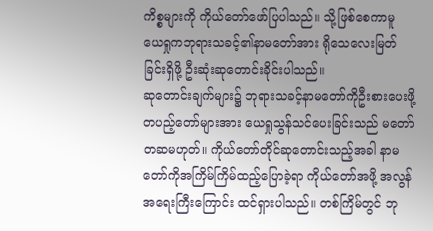ကိစ္စများကို ကိုယ်တော်ဖော်ပြပါသည်။ သို့ဖြစ်စေကာမူ ယေရှုကဘုရားသခင့်၏နာမတော်အား ရိုသေလေးမြတ်ခြင်းရှိဖို့ ဦးဆုံးဆုတောင်းခိုင်းပါသည်။
ဆုတောင်းချက်များ၌ ဘုရားသခင့်နာမတော်ကိုဦးစားပေးဖို့ တပည့်တော်များအား ယေရှုသွန်သင်ပေးခြင်းသည် မတော်တဆမဟုတ်။ ကိုယ်တော်တိုင်ဆုတောင်းသည့်အခါ နာမတော်ကိုအကြိမ်ကြိမ်ထည့်ပြောခဲ့ရာ ကိုယ်တော်အဖို့ အလွန်အရေးကြီးကြောင်း ထင်ရှားပါသည်။ တစ်ကြိမ်တွင် ဘု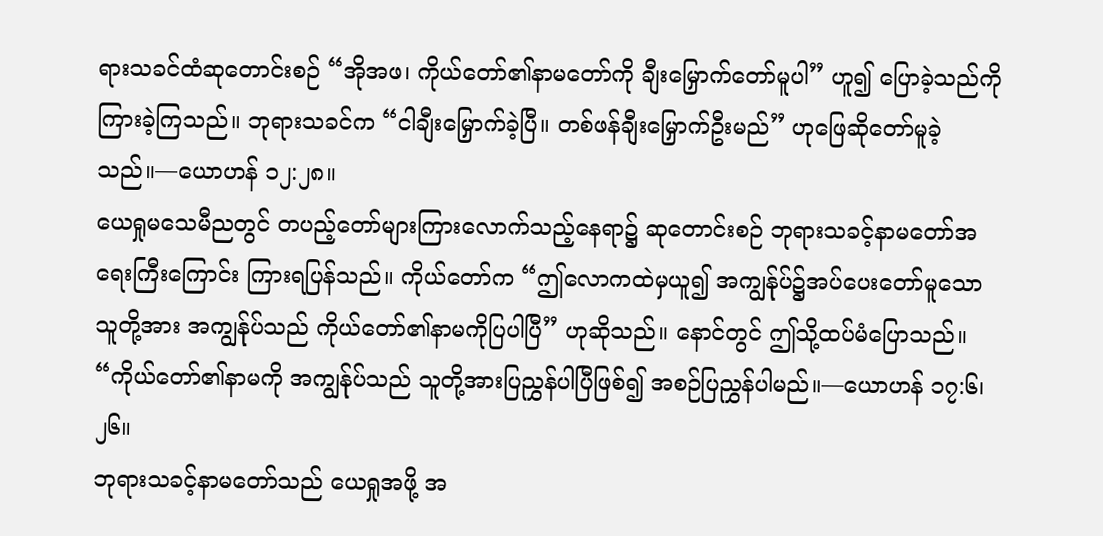ရားသခင်ထံဆုတောင်းစဉ် “အိုအဖ၊ ကိုယ်တော်၏နာမတော်ကို ချီးမြှောက်တော်မူပါ” ဟူ၍ ပြောခဲ့သည်ကို ကြားခဲ့ကြသည်။ ဘုရားသခင်က “ငါချီးမြှောက်ခဲ့ပြီ။ တစ်ဖန်ချီးမြှောက်ဦးမည်” ဟုဖြေဆိုတော်မူခဲ့သည်။—ယောဟန် ၁၂:၂၈။
ယေရှုမသေမီညတွင် တပည့်တော်များကြားလောက်သည့်နေရာ၌ ဆုတောင်းစဉ် ဘုရားသခင့်နာမတော်အရေးကြီးကြောင်း ကြားရပြန်သည်။ ကိုယ်တော်က “ဤလောကထဲမှယူ၍ အကျွန်ုပ်၌အပ်ပေးတော်မူသောသူတို့အား အကျွန်ုပ်သည် ကိုယ်တော်၏နာမကိုပြပါပြီ” ဟုဆိုသည်။ နောင်တွင် ဤသို့ထပ်မံပြောသည်။ “ကိုယ်တော်၏နာမကို အကျွန်ုပ်သည် သူတို့အားပြညွှန်ပါပြီဖြစ်၍ အစဉ်ပြညွှန်ပါမည်။—ယောဟန် ၁၇:၆၊ ၂၆။
ဘုရားသခင့်နာမတော်သည် ယေရှုအဖို့ အ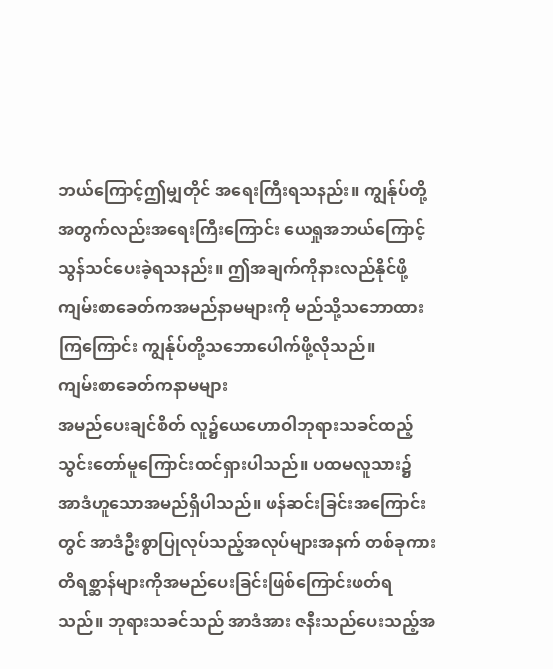ဘယ်ကြောင့်ဤမျှတိုင် အရေးကြီးရသနည်း။ ကျွန်ုပ်တို့ အတွက်လည်းအရေးကြီးကြောင်း ယေရှုအဘယ်ကြောင့်သွန်သင်ပေးခဲ့ရသနည်း။ ဤအချက်ကိုနားလည်နိုင်ဖို့ ကျမ်းစာခေတ်ကအမည်နာမများကို မည်သို့သဘောထားကြကြောင်း ကျွန်ုပ်တို့သဘောပေါက်ဖို့လိုသည်။
ကျမ်းစာခေတ်ကနာမများ
အမည်ပေးချင်စိတ် လူ၌ယေဟောဝါဘုရားသခင်ထည့်သွင်းတော်မူကြောင်းထင်ရှားပါသည်။ ပထမလူသား၌ အာဒံဟူသောအမည်ရှိပါသည်။ ဖန်ဆင်းခြင်းအကြောင်းတွင် အာဒံဦးစွာပြုလုပ်သည့်အလုပ်များအနက် တစ်ခုကား တိရစ္ဆာန်များကိုအမည်ပေးခြင်းဖြစ်ကြောင်းဖတ်ရသည်။ ဘုရားသခင်သည် အာဒံအား ဇနီးသည်ပေးသည့်အ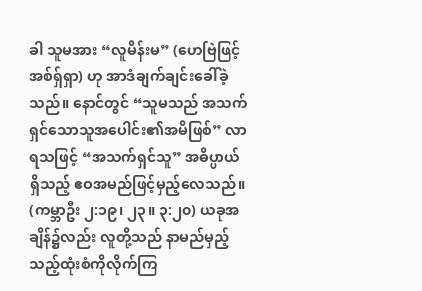ခါ သူမအား “လူမိန်းမ” (ဟေဗြဲဖြင့် အစ်ရှ်ရှာ) ဟု အာဒံချက်ချင်းခေါ်ခဲ့သည်။ နောင်တွင် “သူမသည် အသက်ရှင်သောသူအပေါင်း၏အမိဖြစ်” လာရသဖြင့် “အသက်ရှင်သူ” အဓိပ္ပာယ်ရှိသည့် ဧဝအမည်ဖြင့်မှည့်လေသည်။ (ကမ္ဘာဦး ၂:၁၉၊ ၂၃။ ၃:၂၀) ယခုအချိန်၌လည်း လူတို့သည် နာမည်မှည့်သည့်ထုံးစံကိုလိုက်ကြ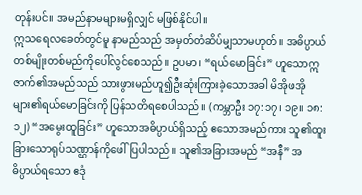တုန်းပင်။ အမည်နာမများမရှိလျှင် မဖြစ်နိုင်ပါ။
ဣသရေလခေတ်တွင်မူ နာမည်သည် အမှတ်တံဆိပ်မျှသာမဟုတ်။ အဓိပ္ပာယ်တစ်မျိုးတစ်မည်ကိုပေါ်လွင်စေသည်။ ဥပမာ၊ “ရယ်မောခြင်း” ဟူသောဣဇာက်၏အမည်သည် သားဖွားမည်ဟူ၍ဦးဆုံးကြားခဲ့သောအခါ မိအိုဖအိုများ၏ရယ်မောခြင်းကို ပြန်သတိရစေပါသည်။ (ကမ္ဘာဦး ၁၇:၁၇၊ ၁၉။ ၁၈:၁၂) “အမွေးထူခြင်း” ဟူသောအဓိပ္ပာယ်ရှိသည့် ဧသောအမည်ကား သူ၏ထူးခြားသောရုပ်သဏ္ဌာန်ကိုဖေါ်ပြပါသည်။ သူ၏အခြားအမည် “အနီ” အဓိပ္ပာယ်ရသော ဧဒုံ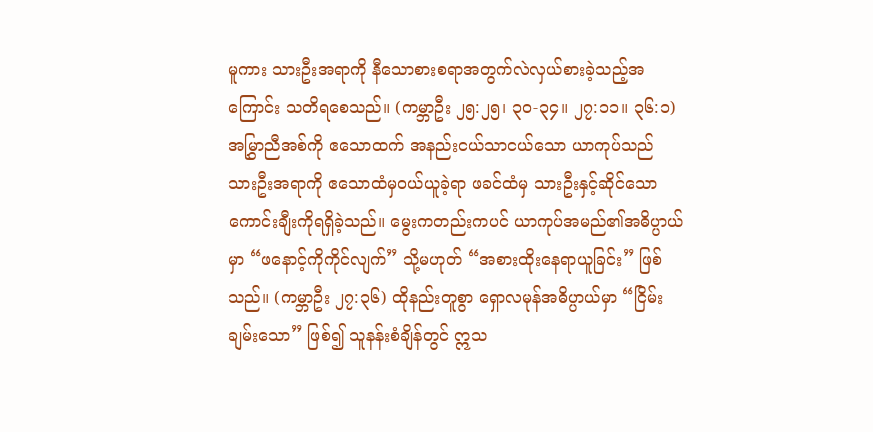မူကား သားဦးအရာကို နီသောစားစရာအတွက်လဲလှယ်စားခဲ့သည့်အကြောင်း သတိရစေသည်။ (ကမ္ဘာဦး ၂၅:၂၅၊ ၃၀-၃၄။ ၂၇:၁၁။ ၃၆:၁) အမြွှာညီအစ်ကို ဧသောထက် အနည်းငယ်သာငယ်သော ယာကုပ်သည် သားဦးအရာကို ဧသောထံမှဝယ်ယူခဲ့ရာ ဖခင်ထံမှ သားဦးနှင့်ဆိုင်သောကောင်းချီးကိုရရှိခဲ့သည်။ မွေးကတည်းကပင် ယာကုပ်အမည်၏အဓိပ္ပာယ်မှာ “ဖနောင့်ကိုကိုင်လျက်” သို့မဟုတ် “အစားထိုးနေရာယူခြင်း” ဖြစ်သည်။ (ကမ္ဘာဦး ၂၇:၃၆) ထိုနည်းတူစွာ ရှောလမုန်အဓိပ္ပာယ်မှာ “ငြိမ်းချမ်းသော” ဖြစ်၍ သူနန်းစံချိန်တွင် ဣသ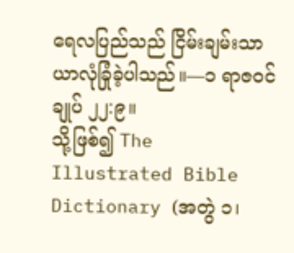ရေလပြည်သည် ငြိမ်းချမ်းသာယာလုံခြုံခဲ့ပါသည်။—၁ ရာဇဝင်ချုပ် ၂၂:၉။
သို့ဖြစ်၍ The Illustrated Bible Dictionary (အတွဲ ၁၊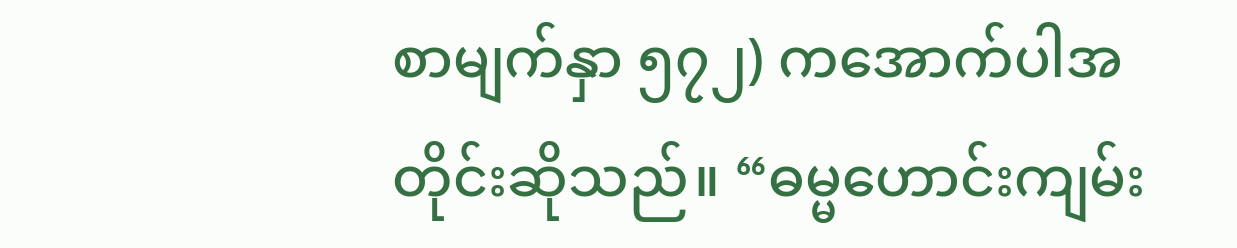စာမျက်နှာ ၅၇၂) ကအောက်ပါအတိုင်းဆိုသည်။ “ဓမ္မဟောင်းကျမ်း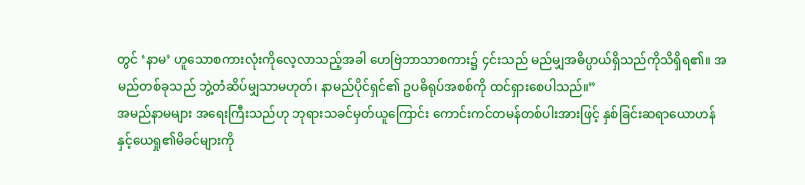တွင် ‘နာမ’ ဟူသောစကားလုံးကိုလေ့လာသည့်အခါ ဟေဗြဲဘာသာစကား၌ ၄င်းသည် မည်မျှအဓိပ္ပာယ်ရှိသည်ကိုသိရှိရ၏။ အမည်တစ်ခုသည် ဘွဲ့တံဆိပ်မျှသာမဟုတ်၊ နာမည်ပိုင်ရှင်၏ ဥပဓိရုပ်အစစ်ကို ထင်ရှားစေပါသည်။”
အမည်နာမများ အရေးကြီးသည်ဟု ဘုရားသခင်မှတ်ယူကြောင်း ကောင်းကင်တမန်တစ်ပါးအားဖြင့် နှစ်ခြင်းဆရာယောဟန်နှင့်ယေရှု၏မိခင်များကို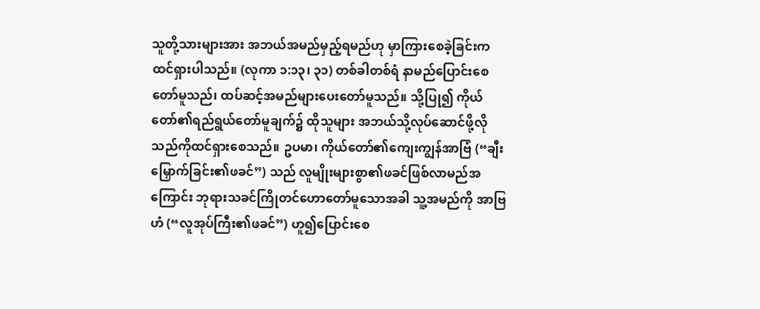သူတို့သားများအား အဘယ်အမည်မှည့်ရမည်ဟု မှာကြားစေခဲ့ခြင်းက ထင်ရှားပါသည်။ (လုကာ ၁:၁၃၊ ၃၁) တစ်ခါတစ်ရံ နာမည်ပြောင်းစေတော်မူသည်၊ ထပ်ဆင့်အမည်များပေးတော်မူသည်။ သို့ပြု၍ ကိုယ်တော်၏ရည်ရွယ်တော်မူချက်၌ ထိုသူများ အဘယ်သို့လုပ်ဆောင်ဖို့လိုသည်ကိုထင်ရှားစေသည်။ ဥပမာ၊ ကိုယ်တော်၏ကျေးကျွန်အာဗြံ (“ချီးမြှောက်ခြင်း၏ဖခင်”) သည် လူမျိုးများစွာ၏ဖခင်ဖြစ်လာမည်အကြောင်း ဘုရားသခင်ကြိုတင်ဟောတော်မူသောအခါ သူ့အမည်ကို အာဗြဟံ (“လူအုပ်ကြီး၏ဖခင်”) ဟူ၍ပြောင်းစေ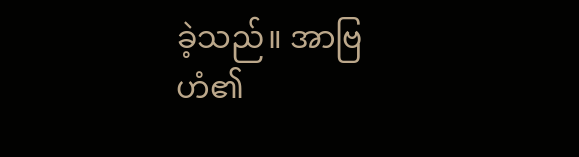ခဲ့သည်။ အာဗြဟံ၏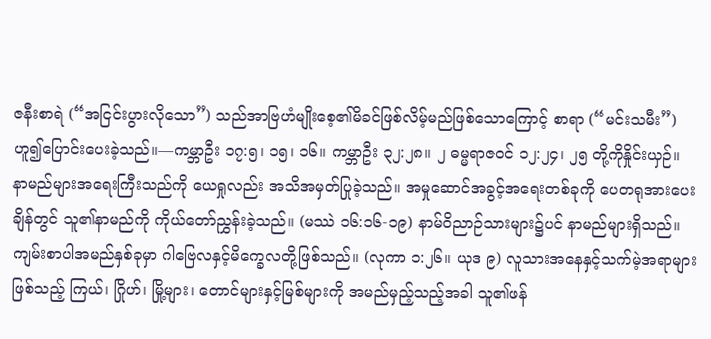ဇနီးစာရဲ (“အငြင်းပွားလိုသော”) သည်အာဗြဟံမျိုးစေ့၏မိခင်ဖြစ်လိမ့်မည်ဖြစ်သောကြောင့် စာရာ (“မင်းသမီး”) ဟူ၍ပြောင်းပေးခဲ့သည်။—ကမ္ဘာဦး ၁၇:၅၊ ၁၅၊ ၁၆။ ကမ္ဘာဦး ၃၂:၂၈။ ၂ ဓမ္မရာဇဝင် ၁၂:၂၄၊ ၂၅ တို့ကိုနှိုင်းယှဉ်။
နာမည်များအရေးကြီးသည်ကို ယေရှုလည်း အသိအမှတ်ပြုခဲ့သည်။ အမှုဆောင်အခွင့်အရေးတစ်ခုကို ပေတရုအားပေးချိန်တွင် သူ၏နာမည်ကို ကိုယ်တော်ညွှန်းခဲ့သည်။ (မဿဲ ၁၆:၁၆-၁၉) နာမ်ဝိညာဉ်သားများ၌ပင် နာမည်များရှိသည်။ ကျမ်းစာပါအမည်နှစ်ခုမှာ ဂါဗြေလနှင့်မိက္ခေလတို့ဖြစ်သည်။ (လုကာ ၁:၂၆။ ယုဒ ၉) လူသားအနေနှင့်သက်မဲ့အရာများဖြစ်သည့် ကြယ်၊ ဂြိုဟ်၊ မြို့များ၊ တောင်များနှင့်မြစ်များကို အမည်မှည့်သည့်အခါ သူ၏ဖန်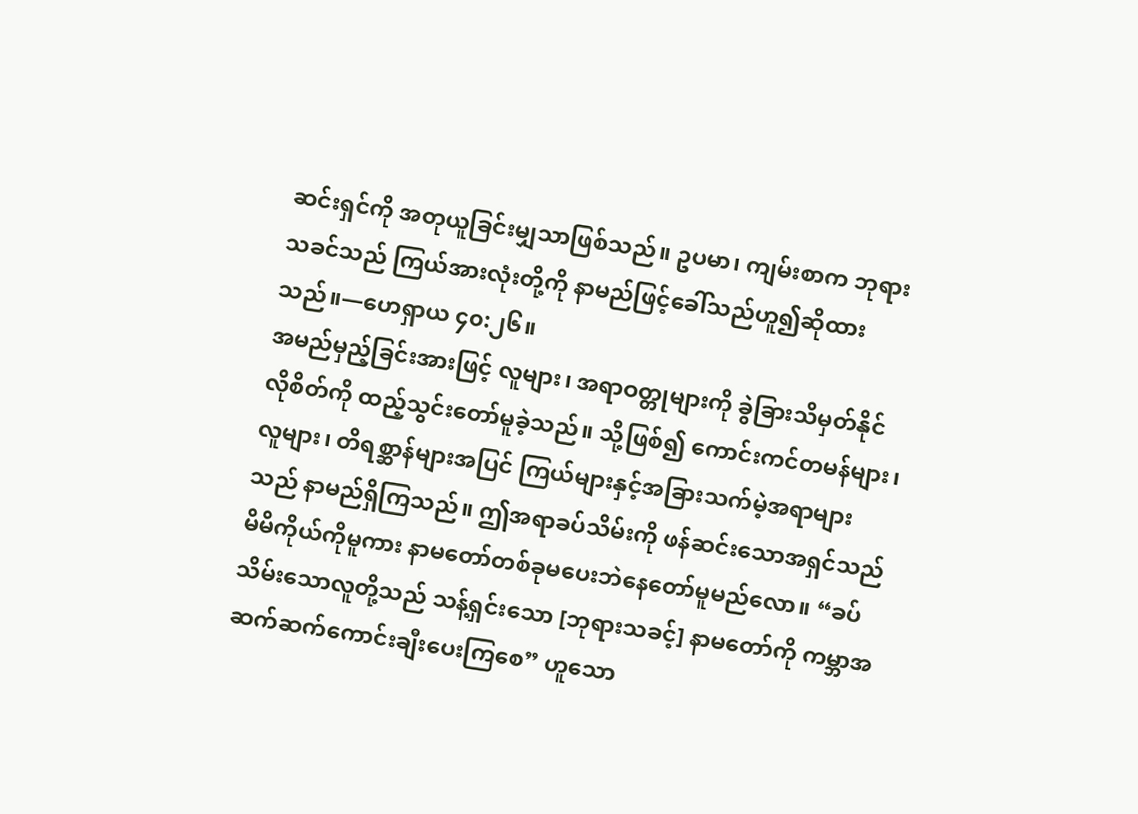ဆင်းရှင်ကို အတုယူခြင်းမျှသာဖြစ်သည်။ ဥပမာ၊ ကျမ်းစာက ဘုရားသခင်သည် ကြယ်အားလုံးတို့ကို နာမည်ဖြင့်ခေါ်သည်ဟူ၍ဆိုထားသည်။—ဟေရှာယ ၄၀:၂၆။
အမည်မှည့်ခြင်းအားဖြင့် လူများ၊ အရာဝတ္တုများကို ခွဲခြားသိမှတ်နိုင်လိုစိတ်ကို ထည့်သွင်းတော်မူခဲ့သည်။ သို့ဖြစ်၍ ကောင်းကင်တမန်များ၊ လူများ၊ တိရစ္ဆာန်များအပြင် ကြယ်များနှင့်အခြားသက်မဲ့အရာများသည် နာမည်ရှိကြသည်။ ဤအရာခပ်သိမ်းကို ဖန်ဆင်းသောအရှင်သည် မိမိကိုယ်ကိုမူကား နာမတော်တစ်ခုမပေးဘဲနေတော်မူမည်လော။ “ခပ်သိမ်းသောလူတို့သည် သန့်ရှင်းသော [ဘုရားသခင့်] နာမတော်ကို ကမ္ဘာအဆက်ဆက်ကောင်းချီးပေးကြစေ” ဟူသော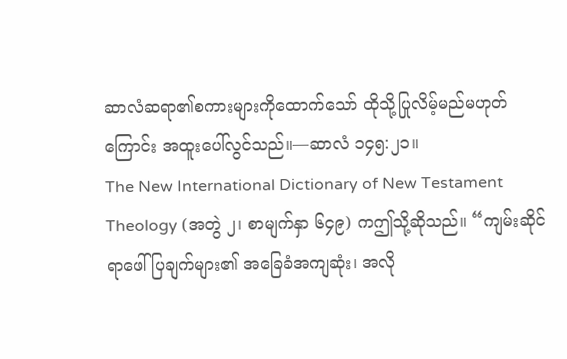ဆာလံဆရာ၏စကားများကိုထောက်သော် ထိုသို့ပြုလိမ့်မည်မဟုတ်ကြောင်း အထူးပေါ်လွင်သည်။—ဆာလံ ၁၄၅:၂၁။
The New International Dictionary of New Testament Theology (အတွဲ ၂၊ စာမျက်နှာ ၆၄၉) ကဤသို့ဆိုသည်။ “ကျမ်းဆိုင်ရာဖေါ်ပြချက်များ၏ အခြေခံအကျဆုံး၊ အလို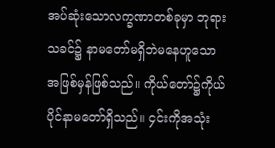အပ်ဆုံးသောလက္ခဏာတစ်ခုမှာ ဘုရားသခင်၌ နာမတော်မရှိဘဲမနေဟူသောအဖြစ်မှန်ဖြစ်သည်။ ကိုယ်တော်၌ကိုယ်ပိုင်နာမတော်ရှိသည်။ ၄င်းကိုအသုံး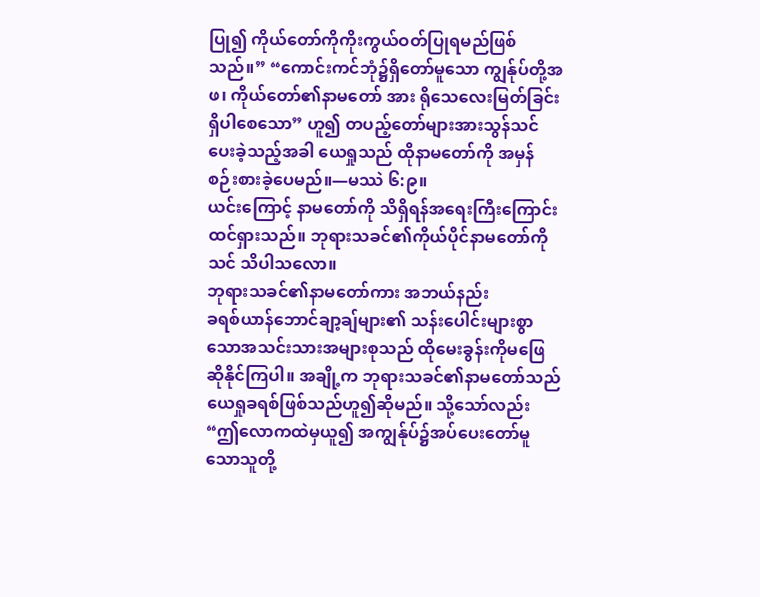ပြု၍ ကိုယ်တော်ကိုကိုးကွယ်ဝတ်ပြုရမည်ဖြစ်သည်။” “ကောင်းကင်ဘုံ၌ရှိတော်မူသော ကျွန်ုပ်တို့အဖ၊ ကိုယ်တော်၏နာမတော် အား ရိုသေလေးမြတ်ခြင်းရှိပါစေသော” ဟူ၍ တပည့်တော်များအားသွန်သင်ပေးခဲ့သည့်အခါ ယေရှုသည် ထိုနာမတော်ကို အမှန်စဉ်းစားခဲ့ပေမည်။—မဿဲ ၆:၉။
ယင်းကြောင့် နာမတော်ကို သိရှိရန်အရေးကြီးကြောင်းထင်ရှားသည်။ ဘုရားသခင်၏ကိုယ်ပိုင်နာမတော်ကို သင် သိပါသလော။
ဘုရားသခင်၏နာမတော်ကား အဘယ်နည်း
ခရစ်ယာန်ဘောင်ချာ့ချ်များ၏ သန်းပေါင်းများစွာသောအသင်းသားအများစုသည် ထိုမေးခွန်းကိုမဖြေဆိုနိုင်ကြပါ။ အချို့က ဘုရားသခင်၏နာမတော်သည် ယေရှုခရစ်ဖြစ်သည်ဟူ၍ဆိုမည်။ သို့သော်လည်း “ဤလောကထဲမှယူ၍ အကျွန်ုပ်၌အပ်ပေးတော်မူသောသူတို့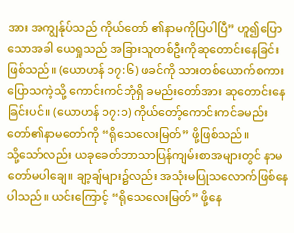အား အကျွန်ုပ်သည် ကိုယ်တော် ၏နာမကိုပြပါပြီ” ဟူ၍ပြောသောအခါ ယေရှုသည် အခြားသူတစ်ဦးကိုဆုတောင်းနေခြင်းဖြစ်သည်။ (ယောဟန် ၁၇:၆) ဖခင်ကို သားတစ်ယောက်စကားပြောသကဲ့သို့ ကောင်းကင်ဘုံရှိ ခမည်းတော်အား ဆုတောင်းနေခြင်းပင်။ (ယောဟန် ၁၇:၁) ကိုယ်တော့်ကောင်းကင်ခမည်းတော်၏နာမတော်ကို “ရိုသေလေးမြတ်” ဖို့ဖြစ်သည်။
သို့သော်လည်း ယခုခေတ်ဘာသာပြန်ကျမ်းစာအများတွင် နာမတော်မပါချေ။ ချာ့ချ်များ၌လည်း အသုံးမပြုသလောက်ဖြစ်နေပါသည်။ ယင်းကြောင့် “ရိုသေလေးမြတ်” ဖို့နေ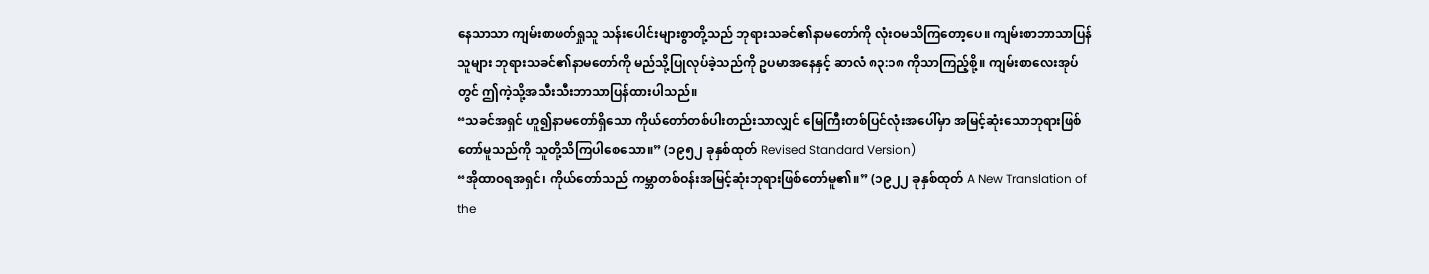နေသာသာ ကျမ်းစာဖတ်ရှုသူ သန်းပေါင်းများစွာတို့သည် ဘုရားသခင်၏နာမတော်ကို လုံးဝမသိကြတော့ပေ။ ကျမ်းစာဘာသာပြန်သူများ ဘုရားသခင်၏နာမတော်ကို မည်သို့ပြုလုပ်ခဲ့သည်ကို ဥပမာအနေနှင့် ဆာလံ ၈၃:၁၈ ကိုသာကြည့်စို့။ ကျမ်းစာလေးအုပ်တွင် ဤကဲ့သို့အသီးသီးဘာသာပြန်ထားပါသည်။
“သခင်အရှင် ဟူ၍နာမတော်ရှိသော ကိုယ်တော်တစ်ပါးတည်းသာလျှင် မြေကြီးတစ်ပြင်လုံးအပေါ်မှာ အမြင့်ဆုံးသောဘုရားဖြစ်တော်မူသည်ကို သူတို့သိကြပါစေသော။” (၁၉၅၂ ခုနှစ်ထုတ် Revised Standard Version)
“အိုထာဝရအရှင်၊ ကိုယ်တော်သည် ကမ္ဘာတစ်ဝန်းအမြင့်ဆုံးဘုရားဖြစ်တော်မူ၏။” (၁၉၂၂ ခုနှစ်ထုတ် A New Translation of the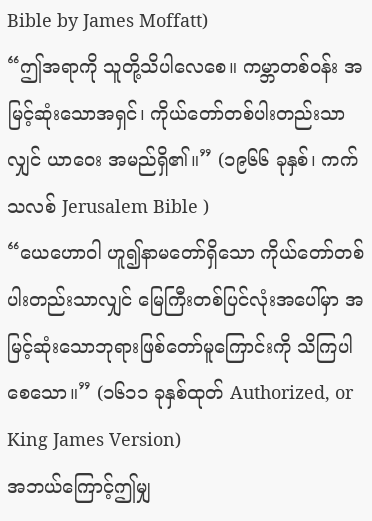Bible by James Moffatt)
“ဤအရာကို သူတို့သိပါလေစေ။ ကမ္ဘာတစ်ဝန်း အမြင့်ဆုံးသောအရှင်၊ ကိုယ်တော်တစ်ပါးတည်းသာလျှင် ယာဝေး အမည်ရှိ၏။” (၁၉၆၆ ခုနှစ်၊ ကက်သလစ် Jerusalem Bible )
“ယေဟောဝါ ဟူ၍နာမတော်ရှိသော ကိုယ်တော်တစ်ပါးတည်းသာလျှင် မြေကြီးတစ်ပြင်လုံးအပေါ်မှာ အမြင့်ဆုံးသောဘုရားဖြစ်တော်မူကြောင်းကို သိကြပါစေသော။” (၁၆၁၁ ခုနှစ်ထုတ် Authorized, or King James Version)
အဘယ်ကြောင့်ဤမျှ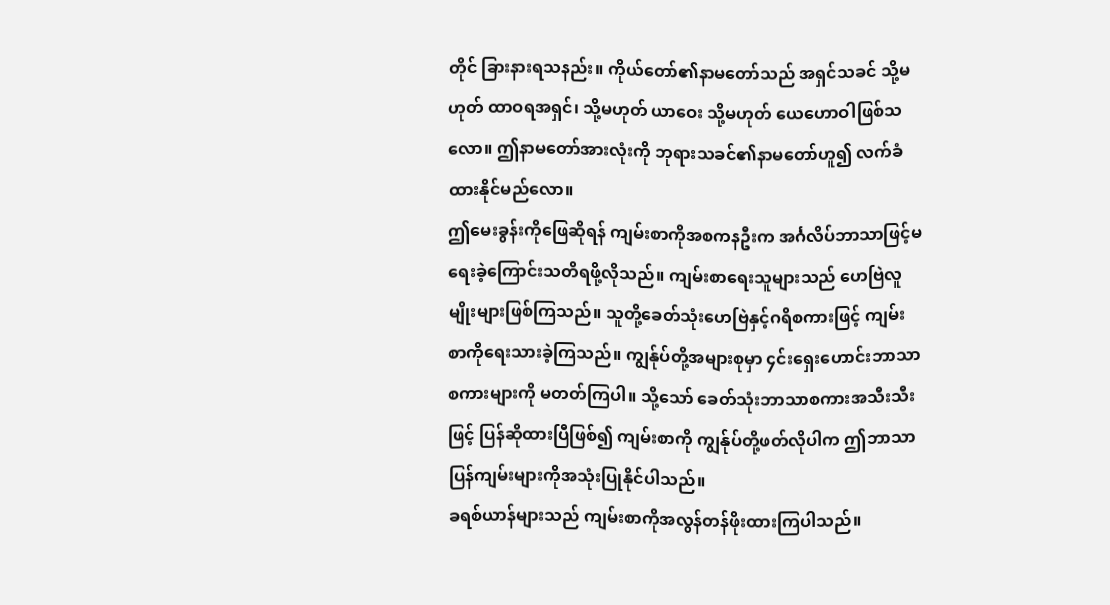တိုင် ခြားနားရသနည်း။ ကိုယ်တော်၏နာမတော်သည် အရှင်သခင် သို့မဟုတ် ထာဝရအရှင်၊ သို့မဟုတ် ယာဝေး သို့မဟုတ် ယေဟောဝါဖြစ်သလော။ ဤနာမတော်အားလုံးကို ဘုရားသခင်၏နာမတော်ဟူ၍ လက်ခံထားနိုင်မည်လော။
ဤမေးခွန်းကိုဖြေဆိုရန် ကျမ်းစာကိုအစကနဦးက အင်္ဂလိပ်ဘာသာဖြင့်မရေးခဲ့ကြောင်းသတိရဖို့လိုသည်။ ကျမ်းစာရေးသူများသည် ဟေဗြဲလူမျိုးများဖြစ်ကြသည်။ သူတို့ခေတ်သုံးဟေဗြဲနှင့်ဂရိစကားဖြင့် ကျမ်းစာကိုရေးသားခဲ့ကြသည်။ ကျွန်ုပ်တို့အများစုမှာ ၄င်းရှေးဟောင်းဘာသာစကားများကို မတတ်ကြပါ။ သို့သော် ခေတ်သုံးဘာသာစကားအသီးသီးဖြင့် ပြန်ဆိုထားပြီဖြစ်၍ ကျမ်းစာကို ကျွန်ုပ်တို့ဖတ်လိုပါက ဤဘာသာပြန်ကျမ်းများကိုအသုံးပြုနိုင်ပါသည်။
ခရစ်ယာန်များသည် ကျမ်းစာကိုအလွန်တန်ဖိုးထားကြပါသည်။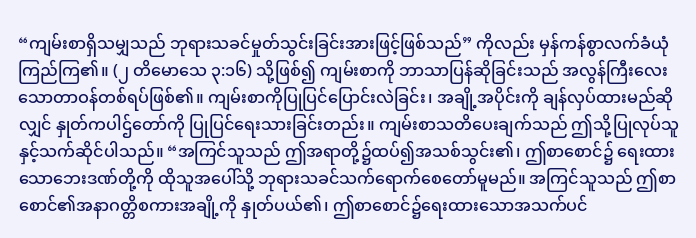“ကျမ်းစာရှိသမျှသည် ဘုရားသခင်မှုတ်သွင်းခြင်းအားဖြင့်ဖြစ်သည်” ကိုလည်း မှန်ကန်စွာလက်ခံယုံကြည်ကြ၏။ (၂ တိမောသေ ၃:၁၆) သို့ဖြစ်၍ ကျမ်းစာကို ဘာသာပြန်ဆိုခြင်းသည် အလွန်ကြီးလေးသောတာဝန်တစ်ရပ်ဖြစ်၏။ ကျမ်းစာကိုပြုပြင်ပြောင်းလဲခြင်း၊ အချို့အပိုင်းကို ချန်လှပ်ထားမည်ဆိုလျှင် နှုတ်ကပါဌ်တော်ကို ပြုပြင်ရေးသားခြင်းတည်း။ ကျမ်းစာသတိပေးချက်သည် ဤသို့ပြုလုပ်သူနှင့်သက်ဆိုင်ပါသည်။ “အကြင်သူသည် ဤအရာတို့၌ထပ်၍အသစ်သွင်း၏၊ ဤစာစောင်၌ ရေးထားသောဘေးဒဏ်တို့ကို ထိုသူအပေါ်သို့ ဘုရားသခင်သက်ရောက်စေတော်မူမည်။ အကြင်သူသည် ဤစာစောင်၏အနာဂတ္တိစကားအချို့ကို နှုတ်ပယ်၏၊ ဤစာစောင်၌ရေးထားသောအသက်ပင်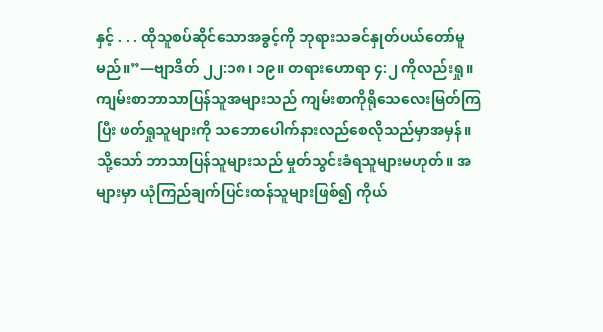နှင့် . . . ထိုသူစပ်ဆိုင်သောအခွင့်ကို ဘုရားသခင်နှုတ်ပယ်တော်မူမည်။”—ဗျာဒိတ် ၂၂:၁၈၊ ၁၉။ တရားဟောရာ ၄:၂ ကိုလည်းရှု။
ကျမ်းစာဘာသာပြန်သူအများသည် ကျမ်းစာကိုရိုသေလေးမြတ်ကြပြီး ဖတ်ရှုသူများကို သဘောပေါက်နားလည်စေလိုသည်မှာအမှန်။ သို့သော် ဘာသာပြန်သူများသည် မှုတ်သွင်းခံရသူများမဟုတ်။ အများမှာ ယုံကြည်ချက်ပြင်းထန်သူများဖြစ်၍ ကိုယ်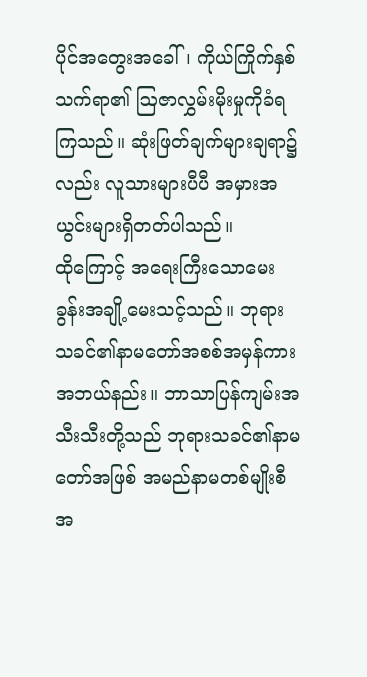ပိုင်အတွေးအခေါ်၊ ကိုယ်ကြိုက်နှစ်သက်ရာ၏ ဩဇာလွှမ်းမိုးမှုကိုခံရကြသည်။ ဆုံးဖြတ်ချက်များချရာ၌လည်း လူသားများပီပီ အမှားအယွင်းများရှိတတ်ပါသည်။
ထိုကြောင့် အရေးကြီးသောမေးခွန်းအချို့မေးသင့်သည်။ ဘုရားသခင်၏နာမတော်အစစ်အမှန်ကားအဘယ်နည်း။ ဘာသာပြန်ကျမ်းအသီးသီးတို့သည် ဘုရားသခင်၏နာမတော်အဖြစ် အမည်နာမတစ်မျိုးစီ အ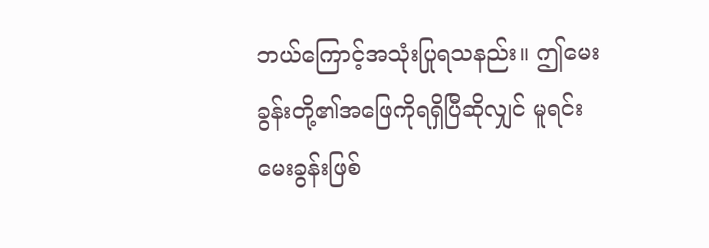ဘယ်ကြောင့်အသုံးပြုရသနည်း။ ဤမေးခွန်းတို့၏အဖြေကိုရရှိပြီဆိုလျှင် မူရင်းမေးခွန်းဖြစ်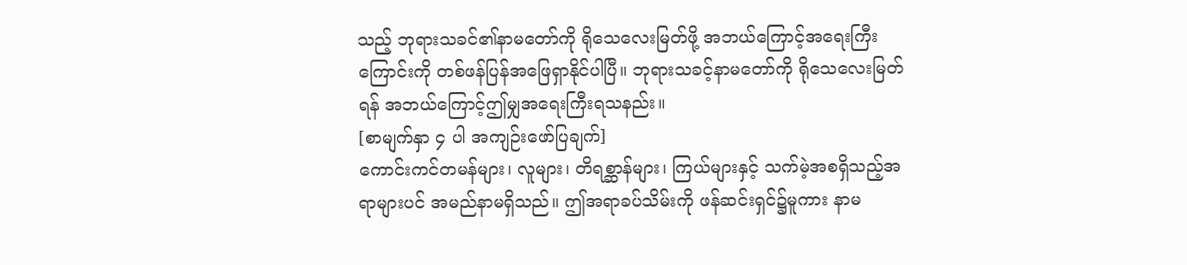သည့် ဘုရားသခင်၏နာမတော်ကို ရိုသေလေးမြတ်ဖို့ အဘယ်ကြောင့်အရေးကြီးကြောင်းကို တစ်ဖန်ပြန်အဖြေရှာနိုင်ပါပြီ။ ဘုရားသခင့်နာမတော်ကို ရိုသေလေးမြတ်ရန် အဘယ်ကြောင့်ဤမျှအရေးကြီးရသနည်း။
[စာမျက်နှာ ၄ ပါ အကျဉ်းဖော်ပြချက်]
ကောင်းကင်တမန်များ၊ လူများ၊ တိရစ္ဆာန်များ၊ ကြယ်များနှင့် သက်မဲ့အစရှိသည့်အရာများပင် အမည်နာမရှိသည်။ ဤအရာခပ်သိမ်းကို ဖန်ဆင်းရှင်၌မူကား နာမ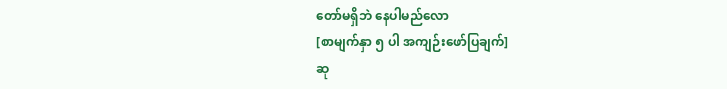တော်မရှိဘဲ နေပါမည်လော
[စာမျက်နှာ ၅ ပါ အကျဉ်းဖော်ပြချက်]
ဆု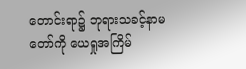တောင်းရာ၌ ဘုရားသခင့်နာမတော်ကို ယေရှုအကြိမ်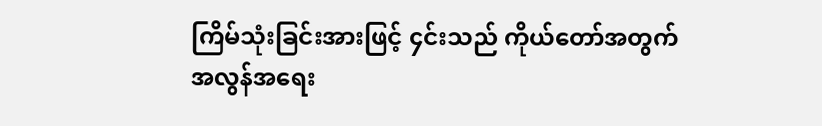ကြိမ်သုံးခြင်းအားဖြင့် ၄င်းသည် ကိုယ်တော်အတွက် အလွန်အရေး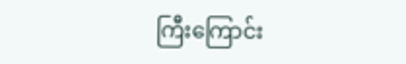ကြီးကြောင်း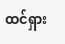ထင်ရှား